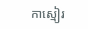កាស្មៀរ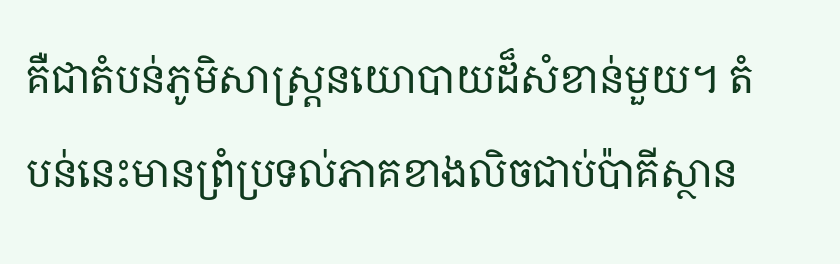គឺជាតំបន់ភូមិសាស្ត្រនយោបាយដ៏សំខាន់មួយ។ តំបន់នេះមានព្រំប្រទល់ភាគខាងលិចជាប់ប៉ាគីស្ថាន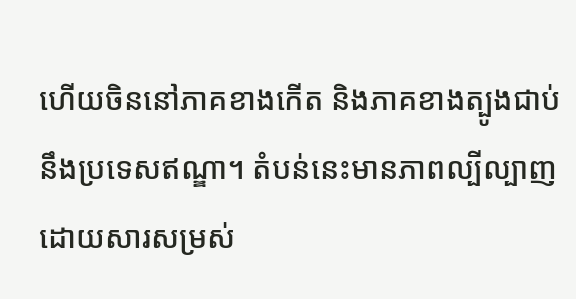ហើយចិននៅភាគខាងកើត និងភាគខាងត្បូងជាប់នឹងប្រទេសឥណ្ឌា។ តំបន់នេះមានភាពល្បីល្បាញដោយសារសម្រស់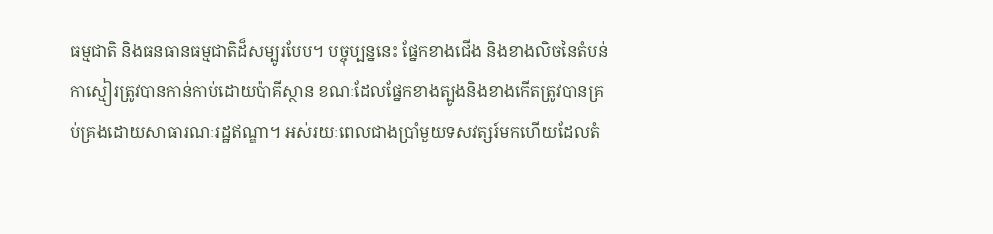ធម្មជាតិ និងធនធានធម្មជាតិដ៏សម្បូរបែប។ បច្ចុប្បន្ននេះ ផ្នែកខាងជើង និងខាងលិចនៃតំបន់កាស្មៀរត្រូវបានកាន់កាប់ដោយប៉ាគីស្ថាន ខណៈដែលផ្នែកខាងត្បូងនិងខាងកើតត្រូវបានគ្រប់គ្រងដោយសាធារណៈរដ្ឋឥណ្ឌា។ អស់រយៈពេលជាងប្រាំមួយទសវត្សរ៍មកហើយដែលតំ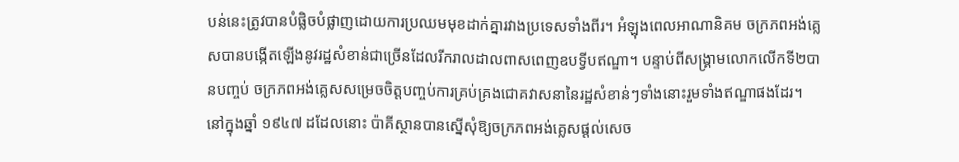បន់នេះត្រូវបានបំផ្លិចបំផ្លាញដោយការប្រឈមមុខដាក់គ្នារវាងប្រទេសទាំងពីរ។ អំឡុងពេលអាណានិគម ចក្រភពអង់គ្លេសបានបង្កើតឡើងនូវរដ្ឋសំខាន់ជាច្រើនដែលរីករាលដាលពាសពេញឧបទ្វីបឥណ្ឌា។ បន្ទាប់ពីសង្គ្រាមលោកលើកទី២បានបញ្ចប់ ចក្រភពអង់គ្លេសសម្រេចចិត្តបញ្ចប់ការគ្រប់គ្រងជោគវាសនានៃរដ្ឋសំខាន់ៗទាំងនោះរួមទាំងឥណ្ឌាផងដែរ។
នៅក្នុងឆ្នាំ ១៩៤៧ ដដែលនោះ ប៉ាគីស្ថានបានស្នើសុំឱ្យចក្រភពអង់គ្លេសផ្តល់សេច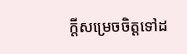ក្តីសម្រេចចិត្តទៅដ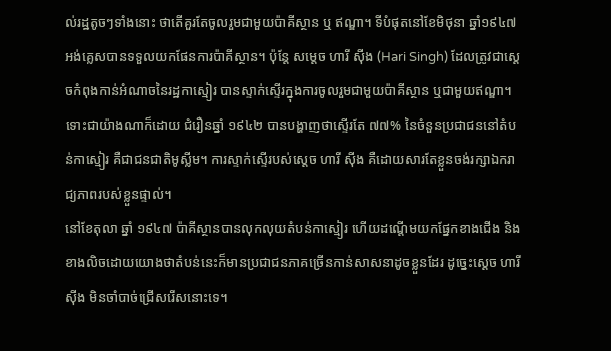ល់រដ្ឋតូចៗទាំងនោះ ថាតើគួរតែចូលរួមជាមួយប៉ាគីស្ថាន ឬ ឥណ្ឌា។ ទីបំផុតនៅខែមិថុនា ឆ្នាំ១៩៤៧ អង់គ្លេសបានទទួលយកផែនការប៉ាគីស្ថាន។ ប៉ុន្តែ សម្ដេច ហារី ស៊ីង (Hari Singh) ដែលត្រូវជាស្តេចកំពុងកាន់អំណាចនៃរដ្ឋកាស្មៀរ បានស្ទាក់ស្ទើរក្នុងការចូលរួមជាមួយប៉ាគីស្ថាន ឬជាមួយឥណ្ឌា។ ទោះជាយ៉ាងណាក៏ដោយ ជំរឿនឆ្នាំ ១៩៤២ បានបង្ហាញថាស្ទើរតែ ៧៧% នៃចំនួនប្រជាជននៅតំបន់កាស្មៀរ គឺជាជនជាតិមូស្លីម។ ការស្ទាក់ស្ទើរបស់ស្ដេច ហារី ស៊ីង គឺដោយសារតែខ្លួនចង់រក្សាឯករាជ្យភាពរបស់ខ្លួនផ្ទាល់។
នៅខែតុលា ឆ្នាំ ១៩៤៧ ប៉ាគីស្ថានបានលុកលុយតំបន់កាស្មៀរ ហើយដណ្តើមយកផ្នែកខាងជើង និងខាងលិចដោយយោងថាតំបន់នេះក៏មានប្រជាជនភាគច្រើនកាន់សាសនាដូចខ្លួនដែរ ដូច្នេះស្ដេច ហារី ស៊ីង មិនចាំបាច់ជ្រើសរើសនោះទេ។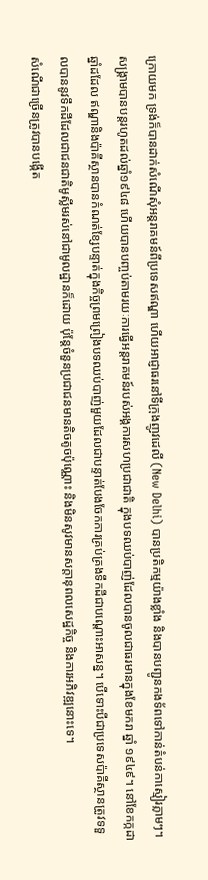ក្រោយមក ទ្រង់ក៏បានដាក់សំណើសុំអន្តរាគមន៍ពីប្រទេសឥណ្ឌា ហើយអាជ្ញាធរនៅទីក្រុងញូវដេលី (New Delhi) បានប្រតិកម្មយ៉ាងខ្លាំង និងបានបញ្ជូនកងទ័ពទៅកាន់តំបន់កាស្មៀរភ្លាមៗ។ សង្រ្គាមបានបន្តរហូតដល់ឆ្នាំ១៩៤៨ ហើយបានបញ្ចប់តាមរយៈការធ្វើអន្តរាគមន៍របស់អង្គការសហប្រជាជាតិ ក្នុងបទឈប់បាញ់ដែលបានចូលជាធរមានក្នុងខែមករា ឆ្នាំ ១៩៤៩។ នៅខែកក្កដា ឆ្នាំដដែល ឥណ្ឌានិងប៉ាគីស្ថានបានកំណត់ខ្សែបន្ទាត់ក្នុងកិច្ចព្រមព្រៀងបទឈប់បាញ់មួយដែលជាបន្ទាត់បែងចែកការគ្រប់គ្រងទឹកដីជាបណ្តោះអាសន្ន។ បើទោះបីជាប្រទេសប៉ាគីស្ថានត្រូវទទួលបាននូវទឹកដីដែលជាជនជាតិមូស្លីមរស់នៅជាមូលដ្ឋានក៏ដោយ ប៉ុន្តែចំនួនប្រជាជនមានតិចតូចប៉ុណ្ណោះ និងមិនសូវមានសក្តានុពលសេដ្ឋកិច្ច និងការអភិវឌ្ឍនោះទេ។
សំណើជាច្រើនត្រូវបានបង្កើត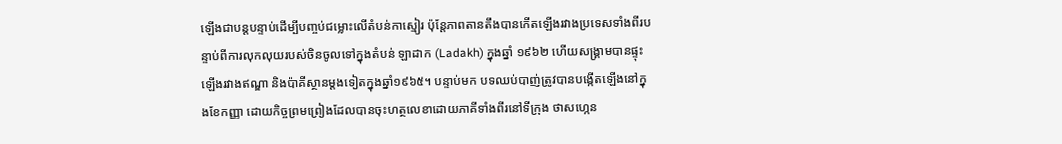ឡើងជាបន្តបន្ទាប់ដើម្បីបញ្ចប់ជម្លោះលើតំបន់កាស្មៀរ ប៉ុន្តែភាពតានតឹងបានកើតឡើងរវាងប្រទេសទាំងពីរបន្ទាប់ពីការលុកលុយរបស់ចិនចូលទៅក្នុងតំបន់ ឡាដាក (Ladakh) ក្នុងឆ្នាំ ១៩៦២ ហើយសង្គ្រាមបានផ្ទុះឡើងរវាងឥណ្ឌា និងប៉ាគីស្ថានម្តងទៀតក្នុងឆ្នាំ១៩៦៥។ បន្ទាប់មក បទឈប់បាញ់ត្រូវបានបង្កើតឡើងនៅក្នុងខែកញ្ញា ដោយកិច្ចព្រមព្រៀងដែលបានចុះហត្ថលេខាដោយភាគីទាំងពីរនៅទីក្រុង ថាសហ្កេន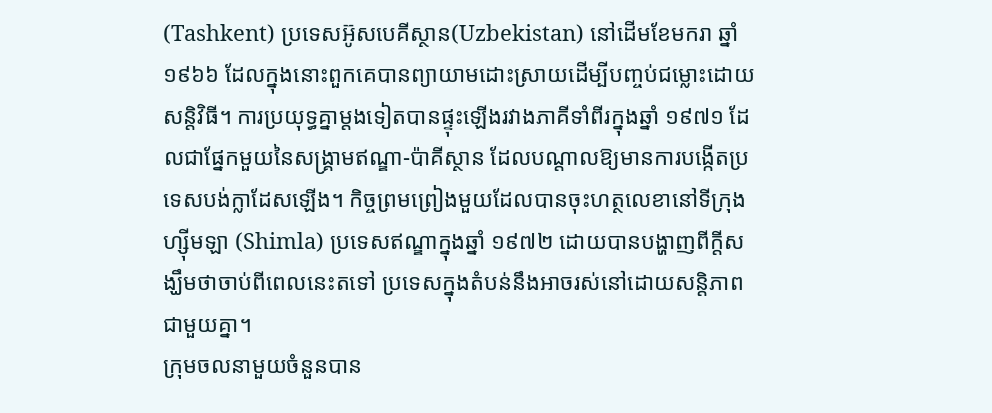(Tashkent) ប្រទេសអ៊ូសបេគីស្ថាន(Uzbekistan) នៅដើមខែមករា ឆ្នាំ ១៩៦៦ ដែលក្នុងនោះពួកគេបានព្យាយាមដោះស្រាយដើម្បីបញ្ចប់ជម្លោះដោយសន្តិវិធី។ ការប្រយុទ្ធគ្នាម្តងទៀតបានផ្ទុះឡើងរវាងភាគីទាំពីរក្នុងឆ្នាំ ១៩៧១ ដែលជាផ្នែកមួយនៃសង្រ្គាមឥណ្ឌា-ប៉ាគីស្ថាន ដែលបណ្តាលឱ្យមានការបង្កើតប្រទេសបង់ក្លាដែសឡើង។ កិច្ចព្រមព្រៀងមួយដែលបានចុះហត្ថលេខានៅទីក្រុង ហ្ស៊ីមឡា (Shimla) ប្រទេសឥណ្ឌាក្នុងឆ្នាំ ១៩៧២ ដោយបានបង្ហាញពីក្តីសង្ឃឹមថាចាប់ពីពេលនេះតទៅ ប្រទេសក្នុងតំបន់នឹងអាចរស់នៅដោយសន្តិភាពជាមួយគ្នា។
ក្រុមចលនាមួយចំនួនបាន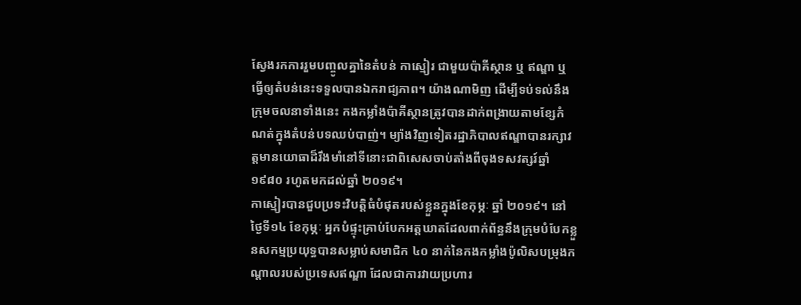ស្វែងរកការរួមបញ្ចូលគ្នានៃតំបន់ កាស្មៀរ ជាមួយប៉ាគីស្ថាន ឬ ឥណ្ឌា ឬ ធ្វើឲ្យតំបន់នេះទទួលបានឯករាជ្យភាព។ យ៉ាងណាមិញ ដើម្បីទប់ទល់នឹងក្រុមចលនាទាំងនេះ កងកម្លាំងប៉ាគីស្ថានត្រូវបានដាក់ពង្រាយតាមខ្សែកំណត់ក្នុងតំបន់បទឈប់បាញ់។ ម្យ៉ាងវិញទៀតរដ្ឋាភិបាលឥណ្ឌាបានរក្សាវត្តមានយោធាដ៏រឹងមាំនៅទីនោះជាពិសេសចាប់តាំងពីចុងទសវត្សរ៍ឆ្នាំ ១៩៨០ រហូតមកដល់ឆ្នាំ ២០១៩។
កាស្មៀរបានជួបប្រទះវិបត្តិធំបំផុតរបស់ខ្លួនក្នុងខែកុម្ភៈ ឆ្នាំ ២០១៩។ នៅថ្ងៃទី១៤ ខែកុម្ភៈ អ្នកបំផ្ទុះគ្រាប់បែកអត្តឃាតដែលពាក់ព័ន្ធនឹងក្រុមបំបែកខ្លួនសកម្មប្រយុទ្ធបានសម្លាប់សមាជិក ៤០ នាក់នៃកងកម្លាំងប៉ូលិសបម្រុងកណ្តាលរបស់ប្រទេសឥណ្ឌា ដែលជាការវាយប្រហារ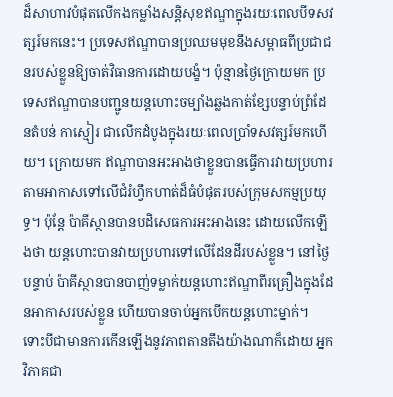ដ៏សាហាវបំផុតលើកងកម្លាំងសន្តិសុខឥណ្ឌាក្នុងរយៈពេលបីទសវត្សរ៍មកនេះ។ ប្រទេសឥណ្ឌាបានប្រឈមមុខនឹងសម្ពាធពីប្រជាជនរបស់ខ្លួនឱ្យចាត់វិធានការដោយបង្ខំ។ ប៉ុន្មានថ្ងៃក្រោយមក ប្រទេសឥណ្ឌាបានបញ្ជូនយន្តហោះចម្បាំងឆ្លងកាត់ខ្សែបន្ទាប់ព្រំដែនតំបន់ កាស្មៀរ ជាលើកដំបូងក្នុងរយៈពេលប្រាំទសវត្សរ៍មកហើយ។ ក្រោយមក ឥណ្ឌាបានអះអាងថាខ្លួនបានធ្វើការវាយប្រហារតាមអាកាសទៅលើជំរំហ្វឹកហាត់ដ៏ធំបំផុតរបស់ក្រុមសកម្មប្រយុទ្ធ។ ប៉ុន្តែ ប៉ាគីស្ថានបានបដិសេធការអះអាងនេះ ដោយលើកឡើងថា យន្តហោះបានវាយប្រហារទៅលើដែនដីរបស់ខ្លួន។ នៅថ្ងៃបន្ទាប់ ប៉ាគីស្ថានបានបាញ់ទម្លាក់យន្តហោះឥណ្ឌាពីរគ្រឿងក្នុងដែនអាកាសរបស់ខ្លួន ហើយបានចាប់អ្នកបើកយន្តហោះម្នាក់។
ទោះបីជាមានការកើនឡើងនូវភាពតានតឹងយ៉ាងណាក៏ដោយ អ្នកវិភាគជា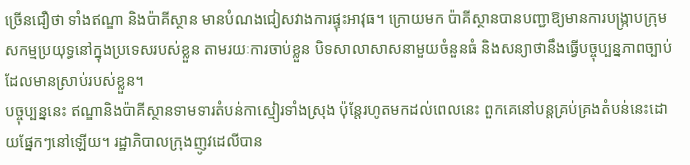ច្រើនជឿថា ទាំងឥណ្ឌា និងប៉ាគីស្ថាន មានបំណងជៀសវាងការផ្ទុះអាវុធ។ ក្រោយមក ប៉ាគីស្ថានបានបញ្ជាឱ្យមានការបង្រ្កាបក្រុមសកម្មប្រយុទ្ធនៅក្នុងប្រទេសរបស់ខ្លួន តាមរយៈការចាប់ខ្លួន បិទសាលាសាសនាមួយចំនួនធំ និងសន្យាថានឹងធ្វើបច្ចុប្បន្នភាពច្បាប់ដែលមានស្រាប់របស់ខ្លួន។
បច្ចុប្បន្ននេះ ឥណ្ឌានិងប៉ាគីស្ថានទាមទារតំបន់កាស្មៀរទាំងស្រុង ប៉ុន្តែរហូតមកដល់ពេលនេះ ពួកគេនៅបន្តគ្រប់គ្រងតំបន់នេះដោយផ្នែកៗនៅឡើយ។ រដ្ឋាភិបាលក្រុងញូវដេលីបាន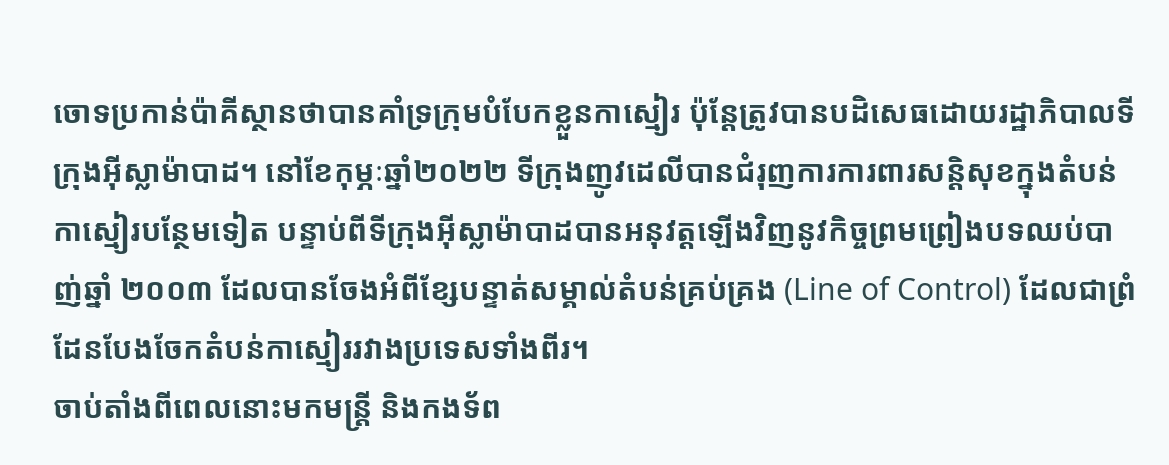ចោទប្រកាន់ប៉ាគីស្ថានថាបានគាំទ្រក្រុមបំបែកខ្លួនកាស្មៀរ ប៉ុនែ្តត្រូវបានបដិសេធដោយរដ្ឋាភិបាលទីក្រុងអ៊ីស្លាម៉ាបាដ។ នៅខែកុម្ភៈឆ្នាំ២០២២ ទីក្រុងញូវដេលីបានជំរុញការការពារសន្តិសុខក្នុងតំបន់កាស្មៀរបន្ថែមទៀត បន្ទាប់ពីទីក្រុងអ៊ីស្លាម៉ាបាដបានអនុវត្តឡើងវិញនូវកិច្ចព្រមព្រៀងបទឈប់បាញ់ឆ្នាំ ២០០៣ ដែលបានចែងអំពីខ្សែបន្ទាត់សម្គាល់តំបន់គ្រប់គ្រង (Line of Control) ដែលជាព្រំដែនបែងចែកតំបន់កាស្មៀររវាងប្រទេសទាំងពីរ។
ចាប់តាំងពីពេលនោះមកមន្ត្រី និងកងទ័ព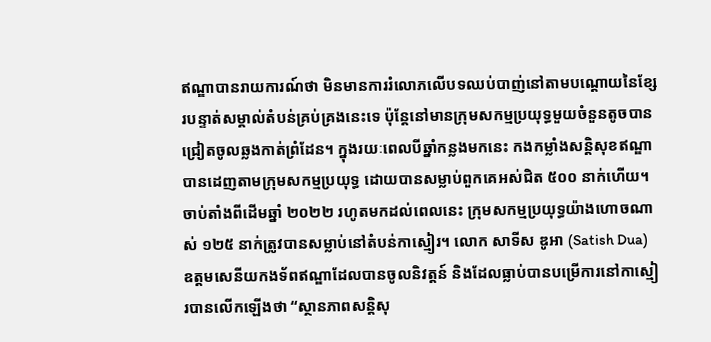ឥណ្ឌាបានរាយការណ៍ថា មិនមានការរំលោភលើបទឈប់បាញ់នៅតាមបណ្តោយនៃខ្សែរបន្ទាត់សម្គាល់តំបន់គ្រប់គ្រងនេះទេ ប៉ុនែ្តនៅមានក្រុមសកម្មប្រយុទ្ធមួយចំនួនតូចបានជ្រៀតចូលឆ្លងកាត់ព្រំដែន។ ក្នុងរយៈពេលបីឆ្នាំកន្លងមកនេះ កងកម្លាំងសន្តិសុខឥណ្ឌាបានដេញតាមក្រុមសកម្មប្រយុទ្ធ ដោយបានសម្លាប់ពួកគេអស់ជិត ៥០០ នាក់ហើយ។
ចាប់តាំងពីដើមឆ្នាំ ២០២២ រហូតមកដល់ពេលនេះ ក្រុមសកម្មប្រយុទ្ធយ៉ាងហោចណាស់ ១២៥ នាក់ត្រូវបានសម្លាប់នៅតំបន់កាស្មៀរ។ លោក សាទីស ឌូអា (Satish Dua) ឧត្តមសេនីយកងទ័ពឥណ្ឌាដែលបានចូលនិវត្តន៍ និងដែលធ្លាប់បានបម្រើការនៅកាស្មៀរបានលើកឡើងថា “ស្ថានភាពសន្តិសុ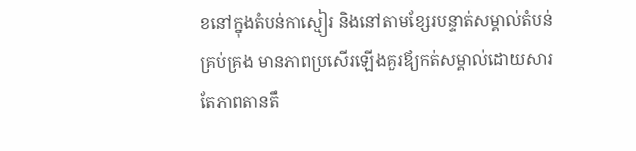ខនៅក្នុងតំបន់កាស្មៀរ និងនៅតាមខ្សែរបន្ទាត់សម្គាល់តំបន់គ្រប់គ្រង មានភាពប្រសើរឡើងគួរឪ្យកត់សម្គាល់ដោយសារតែភាពតានតឹ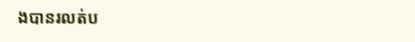ងបានរលត់ប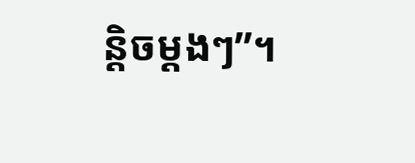ន្តិចម្តងៗ”។